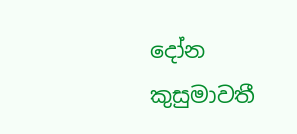දෝන කුසුමාවතී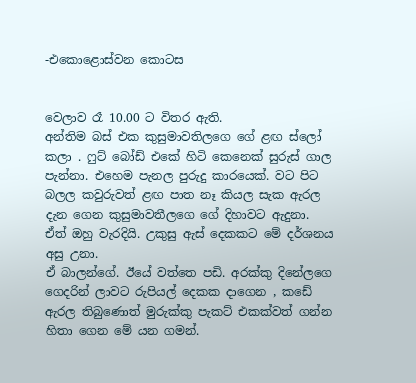-එකොළොස්වන කොටස


වෙලාව රෑ 10.00 ට විතර ඇති.
අන්තිම බස් එක කුසුමාවතිලගෙ ගේ ළඟ ස්ලෝ කලා . ෆුට් බෝඩ් එකේ හිටි කෙනෙක් සුරුස් ගාල පැන්නා. එහෙම පැනල පුරුදු කාරයෙක්. වට පිට බලල කවුරුවත් ළඟ පාත නෑ කියල සැක ඇරල දැන ගෙන කුසුමාවතීලගෙ ගේ දිහාවට ඇදුනා.
ඒත් ඔහු වැරදියි. උකුසු ඇස් දෙකකට මේ දර්ශනය අසු උනා.
ඒ බාලන්ගේ. ඊයේ වත්තෙ පඩි. අරක්කු දිනේලගෙ ගෙදරින් ලාවට රුපියල් දෙකක දාගෙන , කඩේ ඇරල තිබුණොත් මුරුක්කු පැකට් එකක්වත් ගන්න හිතා ගෙන මේ යන ගමන්.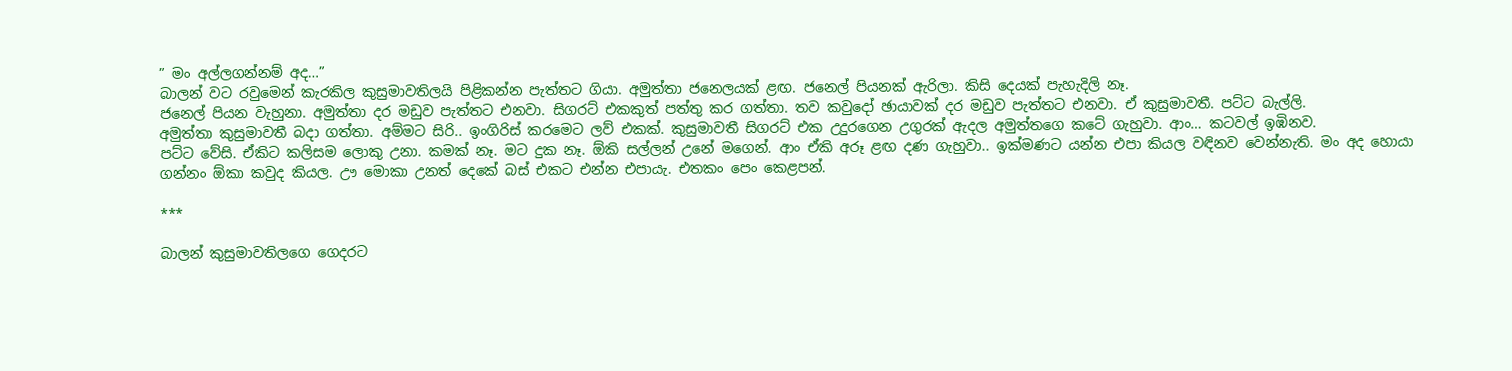” මං අල්ලගන්නම් අද…”
බාලන් වට රවුමෙන් කැරකිල කුසුමාවතිලයි පිළිකන්න පැත්තට ගියා. අමුත්තා ජනෙලයක් ළඟ. ජනෙල් පියනක් ඇරිලා. කිසි දෙයක් පැහැදිලි නෑ.
ජනෙල් පියන වැහුනා. අමුත්තා දර මඩුව පැත්තට එනවා. සිගරට් එකකුත් පත්තු කර ගත්තා. තව කවුදෝ ඡායාවක් දර මඩුව පැත්තට එනවා. ඒ කුසුමාවතී. පට්ට බැල්ලි.
අමුත්තා කුසුමාවතී බදා ගත්තා. අම්මට සිරි.. ඉංගිරිස් කරමෙට ලව් එකක්. කුසුමාවතී සිගරට් එක උදුරගෙන උගුරක් ඇදල අමුත්තගෙ කටේ ගැහුවා. ආං… කටවල් ඉඹිනව.
පට්ට වේසි. ඒකිට කලිසම ලොකු උනා. කමක් නෑ. මට දුක නෑ. ඕකි සල්ලන් උනේ මගෙන්. ආං ඒකි අරූ ළඟ දණ ගැහුවා.. ඉක්මණට යන්න එපා කියල වඳිනව වෙන්නැති. මං අද හොයා ගන්නං ඕකා කවුද කියල. ඌ මොකා උනත් දෙකේ බස් එකට එන්න එපායැ. එතකං පෙං කෙළපන්.

***

බාලන් කුසුමාවතිලගෙ ගෙදරට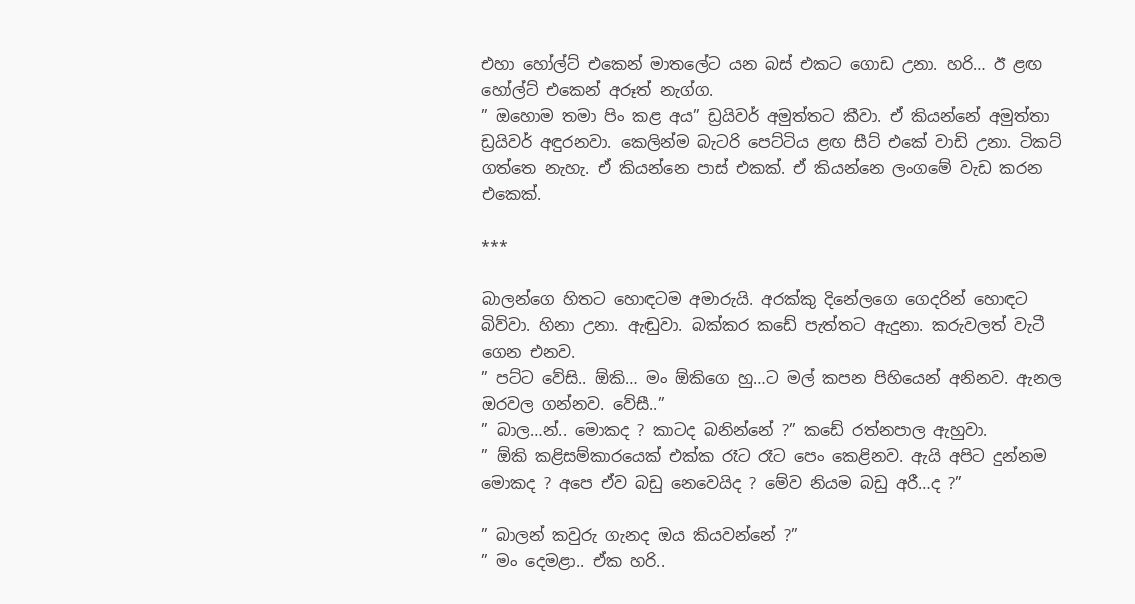එහා හෝල්ට් එකෙන් මාතලේට යන බස් එකට ගොඩ උනා. හරි… ඊ ළඟ හෝල්ට් එකෙන් අරූත් නැග්ග.
” ඔහොම තමා පිං කළ අය” ඩ්‍රයිවර් අමුත්තට කීවා. ඒ කියන්නේ අමුත්තා ඩ්‍රයිවර් අඳුරනවා. කෙලින්ම බැටරි පෙට්ටිය ළඟ සීට් එකේ වාඩි උනා. ටිකට් ගත්තෙ නැහැ. ඒ කියන්නෙ පාස් එකක්. ඒ කියන්නෙ ලංගමේ වැඩ කරන එකෙක්.

***

බාලන්ගෙ හිතට හොඳටම අමාරුයි. අරක්කු දිනේලගෙ ගෙදරින් හොඳට බිව්වා. හිනා උනා. ඇඬුවා. බක්කර කඩේ පැත්තට ඇදුනා. කරුවලත් වැටී ගෙන එනව.
” පට්ට වේසි.. ඕකි… මං ඕකිගෙ හු…ට මල් කපන පිහියෙන් අනිනව. ඇනල ඔරවල ගන්නව. වේසී..”
” බාල…න්.. මොකද ? කාටද බනින්නේ ?” කඩේ රත්නපාල ඇහුවා.
” ඕකි කළිසම්කාරයෙක් එක්ක රෑට රෑට පෙං කෙළිනව. ඇයි අපිට දුන්නම මොකද ? අපෙ ඒව බඩු නෙවෙයිද ? මේව නියම බඩු අරී…ද ?”

” බාලන් කවුරු ගැනද ඔය කියවන්නේ ?”
” මං දෙමළා.. ඒක හරි..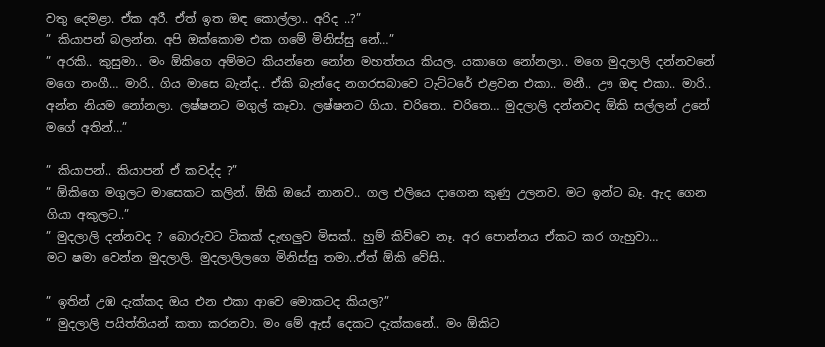වතු දෙමළා. ඒක අරී. ඒත් ඉත ඔඳ කොල්ලා.. අරිද ..?”
” කියාපන් බලන්න. අපි ඔක්කොම එක ගමේ මිනිස්සු නේ…”
” අරකි.. කුසුමා.. මං ඕකිගෙ අම්මට කියන්නෙ නෝන මහත්තය කියල. යකාගෙ නෝනලා.. මගෙ මුදලාලි දන්නවනේ මගෙ නංගී… මාරි.. ගිය මාසෙ බැන්ද.. ඒකි බැන්දෙ නගරසබාවෙ ටැට්ටරේ එළවන එකා.. මනී.. ඌ ඔඳ එකා.. මාරි.. අන්න නියම නෝනලා. ලෂ්ෂනට මගුල් කෑවා. ලෂ්ෂනට ගියා. චරිතෙ.. චරිතෙ… මුදලාලි දන්නවද ඕකි සල්ලන් උනේ මගේ අතින්…”

” කියාපන්.. කියාපන් ඒ කවද්ද ?”
” ඕකිගෙ මගුලට මාසෙකට කලින්. ඕකි ඔයේ නානව.. ගල එලියෙ දාගෙන කුණු උලනව. මට ඉන්ට බෑ. ඇද ගෙන ගියා අකුලට..”
” මුදලාලි දන්නවද ? බොරුවට ටිකක් දැඟලුව මිසක්.. හුම් කිව්වෙ නෑ. අර පොන්නය ඒකට කර ගැහුවා…
මට ෂමා වෙන්න මුදලාලි. මුදලාලිලගෙ මිනිස්සු තමා..ඒත් ඕකි වේසි..

” ඉතින් උඹ දැක්කද ඔය එන එකා ආවෙ මොකටද කියල?”
” මුදලාලි පයිත්තියන් කතා කරනවා. මං මේ ඇස් දෙකට දැක්කනේ.. මං ඕකිට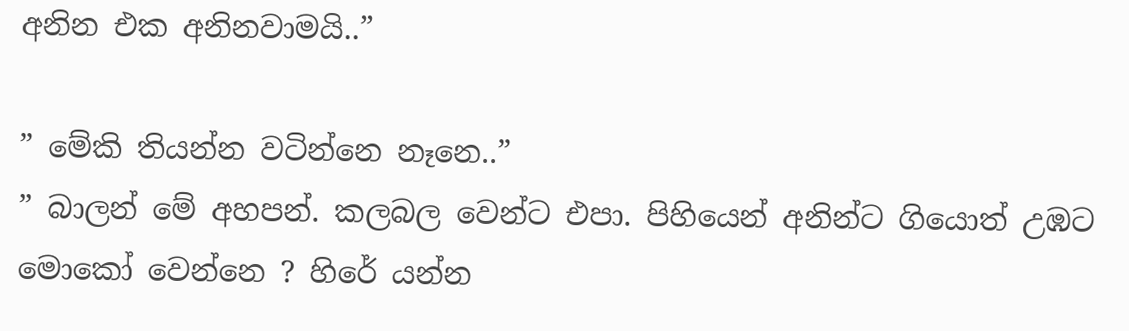අනින එක අනිනවාමයි..”

” මේකි තියන්න වටින්නෙ නෑනෙ..”
” බාලන් මේ අහපන්. කලබල වෙන්ට එපා. පිහියෙන් අනින්ට ගියොත් උඹට මොකෝ වෙන්නෙ ? හිරේ යන්න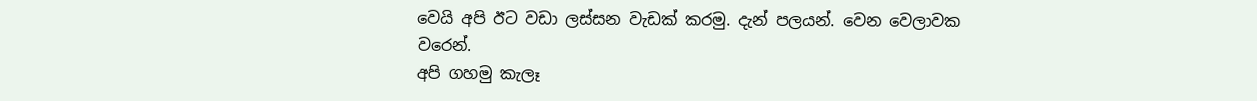වෙයි අපි ඊට වඩා ලස්සන වැඩක් කරමු. දැන් පලයන්. වෙන වෙලාවක වරෙන්.
අපි ගහමු කැලෑ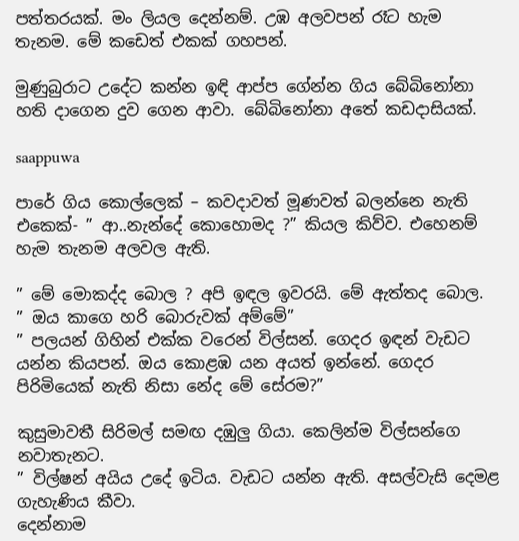පත්තරයක්. මං ලියල දෙන්නම්. උඹ අලවපන් රෑට හැම තැනම. මේ කඩෙත් එකක් ගහපන්.

මුණුබුරාට උදේට කන්න ඉඳි ආප්ප ගේන්න ගිය බේබිනෝනා හති දාගෙන දුව ගෙන ආවා. බේබිනෝනා අතේ කඩදාසියක්.

saappuwa

පාරේ ගිය කොල්ලෙක් – කවදාවත් මූණවත් බලන්නෙ නැති එකෙක්- ” ආ..නැන්දේ කොහොමද ?” කියල කිව්ව. එහෙනම් හැම තැනම අලවල ඇති.

” මේ මොකද්ද බොල ? අපි ඉඳල ඉවරයි. මේ ඇත්තද බොල.
” ඔය කාගෙ හරි බොරුවක් අම්මේ”
” පලයන් ගිහින් එක්ක වරෙන් විල්සන්. ගෙදර ඉඳන් වැඩට යන්න කියපන්. ඔය කොළඹ යන අයත් ඉන්නේ. ගෙදර පිරිමියෙක් නැති නිසා නේද මේ සේරම?”

කුසුමාවතී සිරිමල් සමඟ දඹුලු ගියා. කෙලින්ම විල්සන්ගෙ නවාතැනට.
” විල්ෂන් අයිය උදේ ඉටිය. වැඩට යන්න ඇති. අසල්වැසි දෙමළ ගැහැණිය කීවා.
දෙන්නාම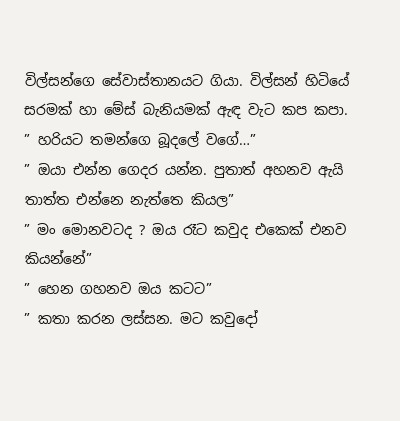විල්සන්ගෙ සේවාස්තානයට ගියා. විල්සන් හිටියේ සරමක් හා මේස් බැනියමක් ඇඳ වැට කප කපා.
” හරියට තමන්ගෙ බූදලේ වගේ…”
” ඔයා එන්න ගෙදර යන්න. පුතාත් අහනව ඇයි තාත්ත එන්නෙ නැත්තෙ කියල”
” මං මොනවටද ? ඔය රෑට කවුද එකෙක් එනව කියන්නේ”
” හෙන ගහනව ඔය කටට”
” කතා කරන ලස්සන. මට කවුදෝ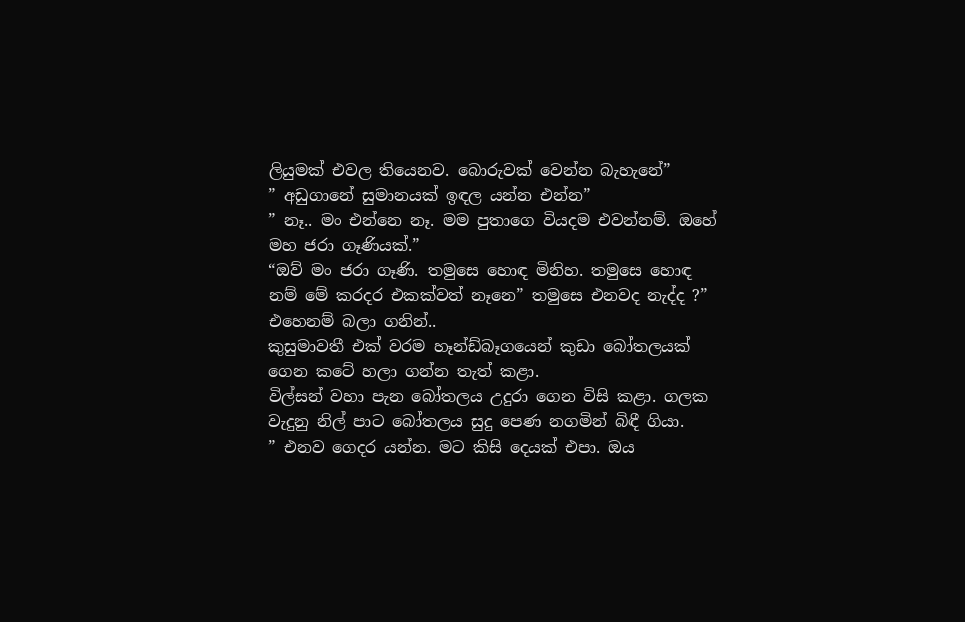ලියුමක් එවල තියෙනව. බොරුවක් වෙන්න බැහැනේ”
” අඩුගානේ සුමානයක් ඉඳල යන්න එන්න”
” නෑ.. මං එන්නෙ නෑ. මම පුතාගෙ වියදම එවන්නම්. ඔහේ මහ ජරා ගෑණියක්.”
“ඔව් මං ජරා ගෑණි. තමුසෙ හොඳ මිනිහ. තමුසෙ හොඳ නම් මේ කරදර එකක්වත් නෑනෙ” තමුසෙ එනවද නැද්ද ?” එහෙනම් බලා ගනින්..
කුසුමාවතී එක් වරම හෑන්ඩ්බෑගයෙන් කුඩා බෝතලයක් ගෙන කටේ හලා ගන්න තැත් කළා.
විල්සන් වහා පැන බෝතලය උදුරා ගෙන විසි කළා. ගලක වැදුනු නිල් පාට බෝතලය සුදු පෙණ නගමින් බිඳී ගියා.
” එනව ගෙදර යන්න. මට කිසි දෙයක් එපා. ඔය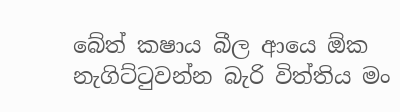බේත් කෂාය බීල ආයෙ ඕක නැගිට්ටුවන්න බැරි විත්තිය මං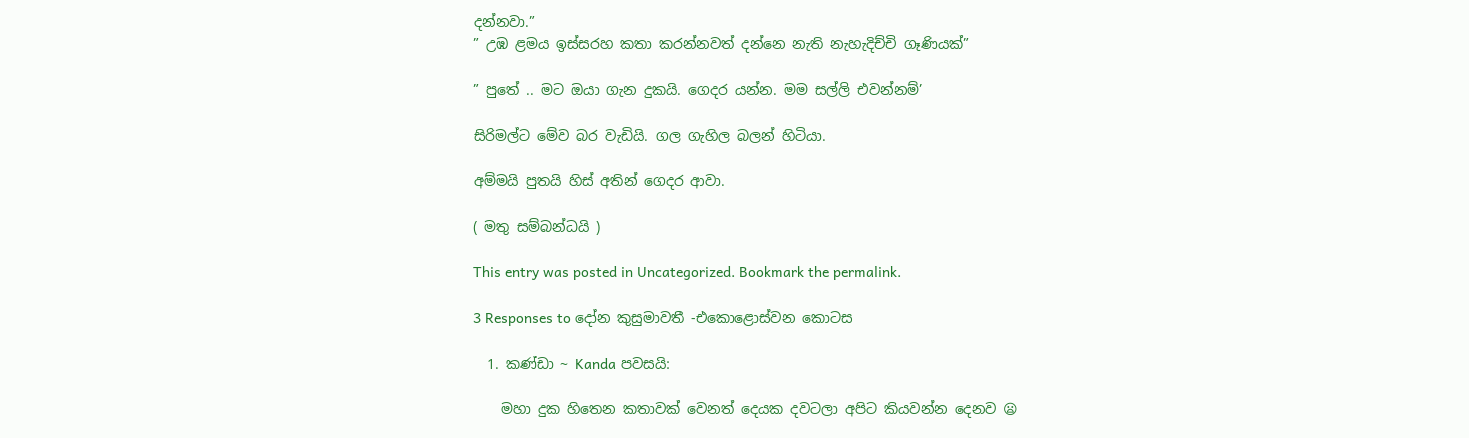දන්නවා.”
” උඹ ළමය ඉස්සරහ කතා කරන්නවත් දන්නෙ නැති නැහැදිච්චි ගෑණියක්”

” පුතේ .. මට ඔයා ගැන දුකයි. ගෙදර යන්න. මම සල්ලි එවන්නම්’

සිරිමල්ට මේව බර වැඩියි. ගල ගැහිල බලන් හිටියා.

අම්මයි පුතයි හිස් අතින් ගෙදර ආවා.

( මතු සම්බන්ධයි )

This entry was posted in Uncategorized. Bookmark the permalink.

3 Responses to දෝන කුසුමාවතී -එකොළොස්වන කොටස

  1. කණ්ඩා ~ Kanda පවසයි:

    මහා දුක හිතෙන කතාවක් වෙනත් දෙයක දවටලා අපිට කියවන්න දෙනව 😦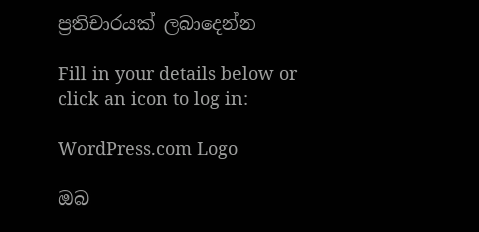ප්‍රතිචාරයක් ලබාදෙන්න

Fill in your details below or click an icon to log in:

WordPress.com Logo

ඔබ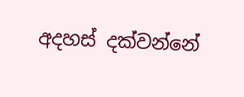අදහස් දක්වන්නේ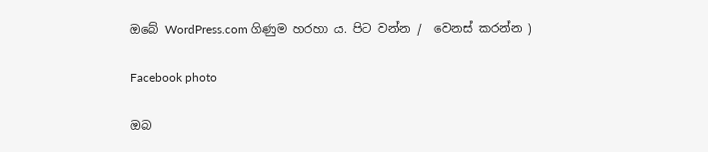ඔබේ WordPress.com ගිණුම හරහා ය. පිට වන්න /  වෙනස් කරන්න )

Facebook photo

ඔබ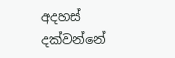අදහස් දක්වන්නේ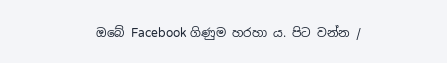ඔබේ Facebook ගිණුම හරහා ය. පිට වන්න /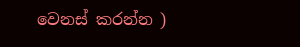වෙනස් කරන්න )